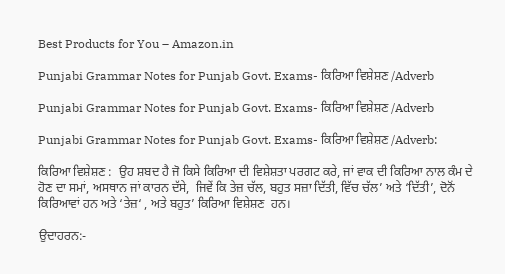Best Products for You – Amazon.in

Punjabi Grammar Notes for Punjab Govt. Exams- ਕਿਰਿਆ ਵਿਸ਼ੇਸ਼ਣ /Adverb

Punjabi Grammar Notes for Punjab Govt. Exams- ਕਿਰਿਆ ਵਿਸ਼ੇਸ਼ਣ /Adverb

Punjabi Grammar Notes for Punjab Govt. Exams- ਕਿਰਿਆ ਵਿਸ਼ੇਸ਼ਣ /Adverb:

ਕਿਰਿਆ ਵਿਸ਼ੇਸ਼ਣ :  ਉਹ ਸ਼ਬਦ ਹੈ ਜੋ ਕਿਸੇ ਕਿਰਿਆ ਦੀ ਵਿਸ਼ੇਸ਼ਤਾ ਪਰਗਟ ਕਰੇ, ਜਾਂ ਵਾਕ ਦੀ ਕਿਰਿਆ ਨਾਲ ਕੰਮ ਦੇ ਹੋਣ ਦਾ ਸਮਾਂ, ਅਸਥਾਨ ਜਾਂ ਕਾਰਨ ਦੱਸੇ,  ਜਿਵੇਂ ਕਿ ਤੇਜ਼ ਚੱਲ, ਬਹੁਤ ਸਜ਼ਾ ਦਿੱਤੀ, ਵਿੱਚ ਚੱਲ’ ਅਤੇ ‘ਦਿੱਤੀ’, ਦੋਨੋਂ ਕਿਰਿਆਵਾਂ ਹਨ ਅਤੇ ‘ਤੇਜ਼‘ , ਅਤੇ ਬਹੁਤ’ ਕਿਰਿਆ ਵਿਸ਼ੇਸ਼ਣ  ਹਨ।

ਉਦਾਹਰਨ:-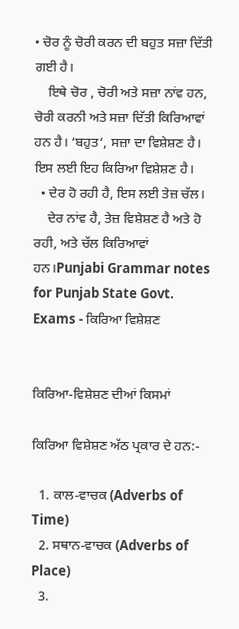• ਚੋਰ ਨੂੰ ਚੋਰੀ ਕਰਨ ਦੀ ਬਹੁਤ ਸਜ਼ਾ ਦਿੱਤੀ ਗਈ ਹੈ।
    ਇਥੇ ਚੋਰ , ਚੋਰੀ ਅਤੇ ਸਜ਼ਾ ਨਾਂਵ ਹਨ, ਚੋਰੀ ਕਰਨੀ ਅਤੇ ਸਜ਼ਾ ਦਿੱਤੀ ਕਿਰਿਆਵਾਂ ਹਨ ਹੈ। ‘ਬਹੁਤ‘, ਸਜ਼ਾ ਦਾ ਵਿਸ਼ੇਸ਼ਣ ਹੈ। ਇਸ ਲਈ ਇਹ ਕਿਰਿਆ ਵਿਸ਼ੇਸ਼ਣ ਹੈ।
  • ਦੇਰ ਹੋ ਰਹੀ ਹੈ, ਇਸ ਲਈ ਤੇਜ਼ ਚੱਲ।
    ਦੇਰ ਨਾਂਵ ਹੈ, ਤੇਜ਼ ਵਿਸ਼ੇਸ਼ਣ ਹੈ ਅਤੇ ਹੋ ਰਹੀ, ਅਤੇ ਚੱਲ ਕਿਰਿਆਵਾਂ ਹਨ।Punjabi Grammar notes for Punjab State Govt. Exams - ਕਿਰਿਆ ਵਿਸ਼ੇਸ਼ਣ


ਕਿਰਿਆ-ਵਿਸ਼ੇਸ਼ਣ ਦੀਆਂ ਕਿਸਮਾਂ

ਕਿਰਿਆ ਵਿਸ਼ੇਸ਼ਣ ਅੱਠ ਪ੍ਰਕਾਰ ਦੇ ਹਨ:-

  1. ਕਾਲ-ਵਾਚਕ (Adverbs of Time)
  2. ਸਥਾਨ-ਵਾਚਕ (Adverbs of Place)
  3.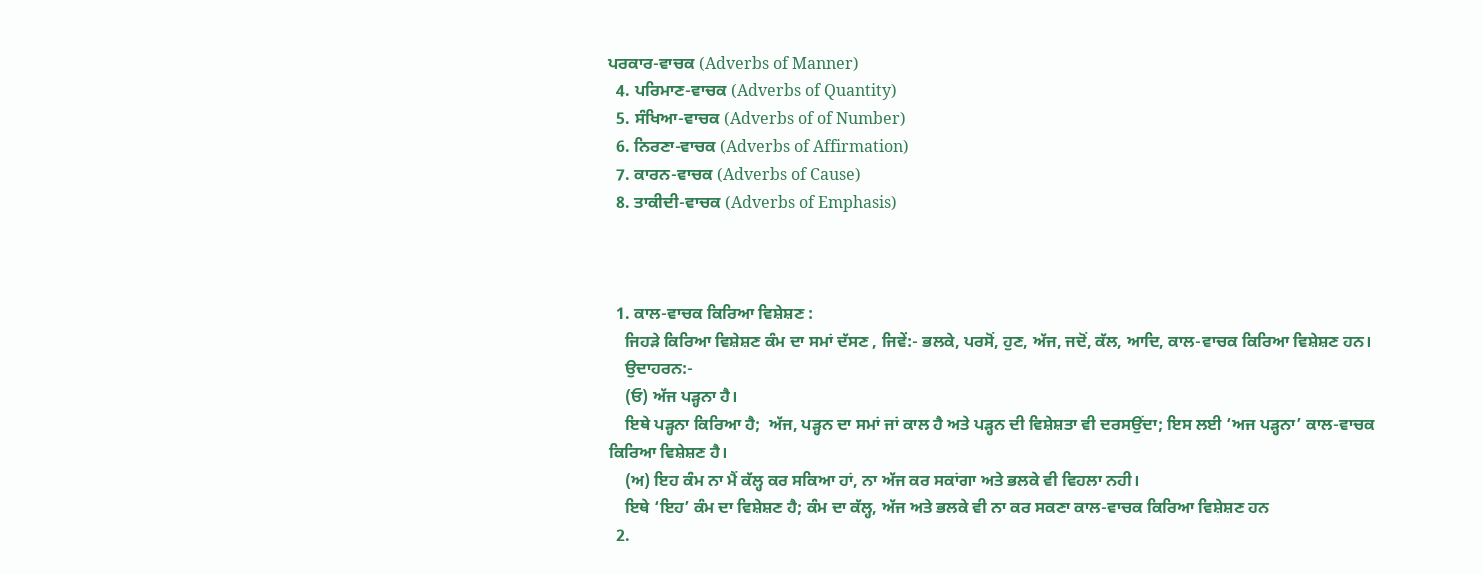ਪਰਕਾਰ-ਵਾਚਕ (Adverbs of Manner)
  4. ਪਰਿਮਾਣ-ਵਾਚਕ (Adverbs of Quantity)
  5. ਸੰਖਿਆ-ਵਾਚਕ (Adverbs of of Number)
  6. ਨਿਰਣਾ-ਵਾਚਕ (Adverbs of Affirmation)
  7. ਕਾਰਨ-ਵਾਚਕ (Adverbs of Cause)
  8. ਤਾਕੀਦੀ-ਵਾਚਕ (Adverbs of Emphasis)



  1. ਕਾਲ-ਵਾਚਕ ਕਿਰਿਆ ਵਿਸ਼ੇਸ਼ਣ :
    ਜਿਹੜੇ ਕਿਰਿਆ ਵਿਸ਼ੇਸ਼ਣ ਕੰਮ ਦਾ ਸਮਾਂ ਦੱਸਣ , ਜਿਵੇਂ:- ਭਲਕੇ, ਪਰਸੋਂ, ਹੁਣ, ਅੱਜ, ਜਦੋਂ, ਕੱਲ, ਆਦਿ, ਕਾਲ-ਵਾਚਕ ਕਿਰਿਆ ਵਿਸ਼ੇਸ਼ਣ ਹਨ।
    ਉਦਾਹਰਨ:-
    (ਓ) ਅੱਜ ਪੜ੍ਹਨਾ ਹੈ।
    ਇਥੇ ਪੜ੍ਹਨਾ ਕਿਰਿਆ ਹੈ;  ਅੱਜ, ਪੜ੍ਹਨ ਦਾ ਸਮਾਂ ਜਾਂ ਕਾਲ ਹੈ ਅਤੇ ਪੜ੍ਹਨ ਦੀ ਵਿਸ਼ੇਸ਼ਤਾ ਵੀ ਦਰਸਉਂਦਾ; ਇਸ ਲਈ ‘ਅਜ ਪੜ੍ਹਨਾ’ ਕਾਲ-ਵਾਚਕ ਕਿਰਿਆ ਵਿਸ਼ੇਸ਼ਣ ਹੈ।
    (ਅ) ਇਹ ਕੰਮ ਨਾ ਮੈਂ ਕੱਲ੍ਹ ਕਰ ਸਕਿਆ ਹਾਂ, ਨਾ ਅੱਜ ਕਰ ਸਕਾਂਗਾ ਅਤੇ ਭਲਕੇ ਵੀ ਵਿਹਲਾ ਨਹੀ।
    ਇਥੇ ‘ਇਹ’ ਕੰਮ ਦਾ ਵਿਸ਼ੇਸ਼ਣ ਹੈ; ਕੰਮ ਦਾ ਕੱਲ੍ਹ, ਅੱਜ ਅਤੇ ਭਲਕੇ ਵੀ ਨਾ ਕਰ ਸਕਣਾ ਕਾਲ-ਵਾਚਕ ਕਿਰਿਆ ਵਿਸ਼ੇਸ਼ਣ ਹਨ
  2.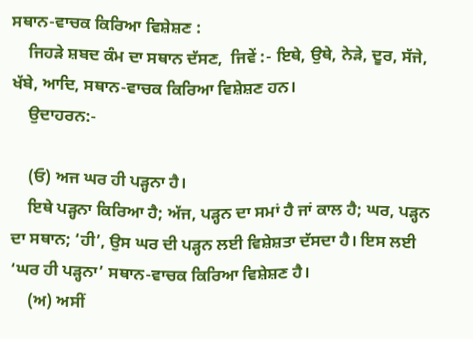ਸਥਾਨ-ਵਾਚਕ ਕਿਰਿਆ ਵਿਸ਼ੇਸ਼ਣ :
    ਜਿਹੜੇ ਸ਼ਬਦ ਕੰਮ ਦਾ ਸਥਾਨ ਦੱਸਣ,  ਜਿਵੇਂ :- ਇਥੇ, ਉਥੇ, ਨੇੜੇ, ਦੂਰ, ਸੱਜੇ, ਖੱਬੇ, ਆਦਿ, ਸਥਾਨ-ਵਾਚਕ ਕਿਰਿਆ ਵਿਸ਼ੇਸ਼ਣ ਹਨ।
    ਉਦਾਹਰਨ:-

    (ਓ) ਅਜ ਘਰ ਹੀ ਪੜ੍ਹਨਾ ਹੈ।
    ਇਥੇ ਪੜ੍ਹਨਾ ਕਿਰਿਆ ਹੈ; ਅੱਜ, ਪੜ੍ਹਨ ਦਾ ਸਮਾਂ ਹੈ ਜਾਂ ਕਾਲ ਹੈ; ਘਰ, ਪੜ੍ਹਨ ਦਾ ਸਥਾਨ; ‘ਹੀ’, ਉਸ ਘਰ ਦੀ ਪੜ੍ਹਨ ਲਈ ਵਿਸ਼ੇਸ਼ਤਾ ਦੱਸਦਾ ਹੈ। ਇਸ ਲਈ ‘ਘਰ ਹੀ ਪੜ੍ਹਨਾ’ ਸਥਾਨ-ਵਾਚਕ ਕਿਰਿਆ ਵਿਸ਼ੇਸ਼ਣ ਹੈ।
    (ਅ) ਅਸੀਂ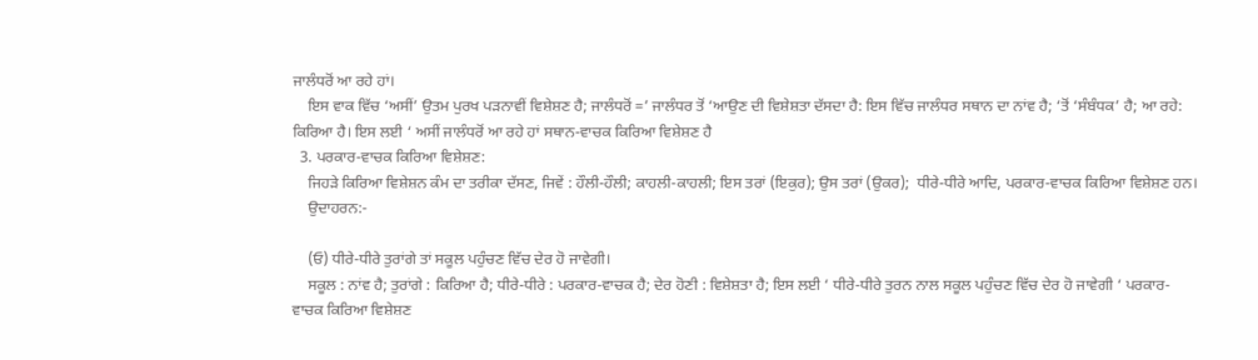ਜਾਲੰਧਰੋਂ ਆ ਰਹੇ ਹਾਂ।
    ਇਸ ਵਾਕ ਵਿੱਚ ‘ਅਸੀਂ’ ਉਤਮ ਪੁਰਖ ਪੜਨਾਵੀਂ ਵਿਸ਼ੇਸ਼ਣ ਹੈ; ਜਾਲੰਧਰੋਂ =’ ਜਾਲੰਧਰ ਤੋਂ ‘ਆਉਣ ਦੀ ਵਿਸ਼ੇਸ਼ਤਾ ਦੱਸਦਾ ਹੈ: ਇਸ ਵਿੱਚ ਜਾਲੰਧਰ ਸਥਾਨ ਦਾ ਨਾਂਵ ਹੈ; ‘ਤੋਂ ‘ਸੰਬੰਧਕ’ ਹੈ; ਆ ਰਹੇ: ਕਿਰਿਆ ਹੈ। ਇਸ ਲਈ ‘ ਅਸੀਂ ਜਾਲੰਧਰੋਂ ਆ ਰਹੇ ਹਾਂ ਸਥਾਨ-ਵਾਚਕ ਕਿਰਿਆ ਵਿਸ਼ੇਸ਼ਣ ਹੈ
  3. ਪਰਕਾਰ-ਵਾਚਕ ਕਿਰਿਆ ਵਿਸ਼ੇਸ਼ਣ:
    ਜਿਹੜੇ ਕਿਰਿਆ ਵਿਸ਼ੇਸ਼ਨ ਕੰਮ ਦਾ ਤਰੀਕਾ ਦੱਸਣ, ਜਿਵੇਂ : ਹੌਲੀ-ਹੌਲੀ; ਕਾਹਲੀ-ਕਾਹਲੀ; ਇਸ ਤਰਾਂ (ਇਕੁਰ); ਉਸ ਤਰਾਂ (ਉਕਰ);  ਧੀਰੇ-ਧੀਰੇ ਆਦਿ, ਪਰਕਾਰ-ਵਾਚਕ ਕਿਰਿਆ ਵਿਸ਼ੇਸ਼ਣ ਹਨ।
    ਉਦਾਹਰਨ:-

    (ਓ) ਧੀਰੇ-ਧੀਰੇ ਤੁਰਾਂਗੇ ਤਾਂ ਸਕੂਲ ਪਹੁੰਚਣ ਵਿੱਚ ਦੇਰ ਹੋ ਜਾਵੇਗੀ।
    ਸਕੂਲ : ਨਾਂਵ ਹੈ; ਤੁਰਾਂਗੇ : ਕਿਰਿਆ ਹੈ; ਧੀਰੇ-ਧੀਰੇ : ਪਰਕਾਰ-ਵਾਚਕ ਹੈ; ਦੇਰ ਹੋਣੀ : ਵਿਸ਼ੇਸ਼ਤਾ ਹੈ; ਇਸ ਲਈ ‘ ਧੀਰੇ-ਧੀਰੇ ਤੁਰਨ ਨਾਲ ਸਕੂਲ ਪਹੁੰਚਣ ਵਿੱਚ ਦੇਰ ਹੋ ਜਾਵੇਗੀ ‘ ਪਰਕਾਰ-ਵਾਚਕ ਕਿਰਿਆ ਵਿਸ਼ੇਸ਼ਣ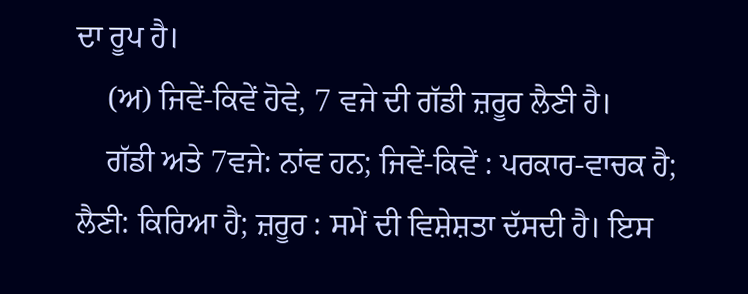ਦਾ ਰੂਪ ਹੈ।
    (ਅ) ਜਿਵੇਂ-ਕਿਵੇਂ ਹੋਵੇ, 7 ਵਜੇ ਦੀ ਗੱਡੀ ਜ਼ਰੂਰ ਲੈਣੀ ਹੈ।
    ਗੱਡੀ ਅਤੇ 7ਵਜੇ: ਨਾਂਵ ਹਨ; ਜਿਵੇਂ-ਕਿਵੇਂ : ਪਰਕਾਰ-ਵਾਚਕ ਹੈ; ਲੈਣੀ: ਕਿਰਿਆ ਹੈ; ਜ਼ਰੂਰ : ਸਮੇਂ ਦੀ ਵਿਸ਼ੇਸ਼ਤਾ ਦੱਸਦੀ ਹੈ। ਇਸ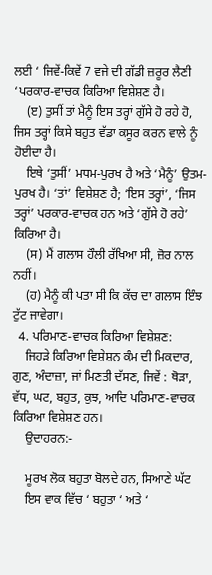ਲਈ ‘ ਜਿਵੇਂ-ਕਿਵੇਂ 7 ਵਜੇ ਦੀ ਗੱਡੀ ਜ਼ਰੂਰ ਲੈਣੀ ‘ਪਰਕਾਰ-ਵਾਚਕ ਕਿਰਿਆ ਵਿਸ਼ੇਸ਼ਣ ਹੈ।
    (ੲ) ਤੁਸੀਂ ਤਾਂ ਮੈਨੂੰ ਇਸ ਤਰ੍ਹਾਂ ਗੁੱਸੇ ਹੋ ਰਹੇ ਹੋ, ਜਿਸ ਤਰ੍ਹਾਂ ਕਿਸੇ ਬਹੁਤ ਵੱਡਾ ਕਸੂਰ ਕਰਨ ਵਾਲੇ ਨੂੰ ਹੋਈਦਾ ਹੈ।
    ਇਥੇ ‘ਤੁਸੀਂ’ ਮਧਮ-ਪੁਰਖ ਹੈ ਅਤੇ ‘ਮੈਨੂੰ’ ਉਤਮ-ਪੁਰਖ ਹੈ। ‘ਤਾਂ’ ਵਿਸ਼ੇਸ਼ਣ ਹੈ; ‘ਇਸ ਤਰ੍ਹਾਂ’, ‘ਜਿਸ ਤਰ੍ਹਾਂ’ ਪਰਕਾਰ-ਵਾਚਕ ਹਨ ਅਤੇ ‘ਗੁੱਸੇ ਹੋ ਰਹੇ’ ਕਿਰਿਆ ਹੈ।
    (ਸ) ਮੈਂ ਗਲਾਸ ਹੌਲੀ ਰੱਖਿਆ ਸੀ, ਜ਼ੋਰ ਨਾਲ  ਨਹੀਂ।
    (ਹ) ਮੈਨੂੰ ਕੀ ਪਤਾ ਸੀ ਕਿ ਕੱਚ ਦਾ ਗਲਾਸ ਇੰਝ ਟੁੱਟ ਜਾਵੇਗਾ।
  4. ਪਰਿਮਾਣ-ਵਾਚਕ ਕਿਰਿਆ ਵਿਸ਼ੇਸ਼ਣ:
    ਜਿਹੜੇ ਕਿਰਿਆ ਵਿਸ਼ੇਸ਼ਨ ਕੰਮ ਦੀ ਮਿਕਦਾਰ, ਗੁਣ, ਅੰਦਾਜ਼ਾ, ਜਾਂ ਮਿਣਤੀ ਦੱਸਣ, ਜਿਵੇਂ : ਥੋੜਾ, ਵੱਧ, ਘਟ, ਬਹੁਤ, ਕੁਝ, ਆਦਿ ਪਰਿਮਾਣ-ਵਾਚਕ ਕਿਰਿਆ ਵਿਸ਼ੇਸ਼ਣ ਹਨ।
    ਉਦਾਹਰਨ:-

    ਮੂਰਖ ਲੋਕ ਬਹੁਤਾ ਬੋਲਦੇ ਹਨ, ਸਿਆਣੇ ਘੱਟ
    ਇਸ ਵਾਕ ਵਿੱਚ ‘ ਬਹੁਤਾ ‘ ਅਤੇ ‘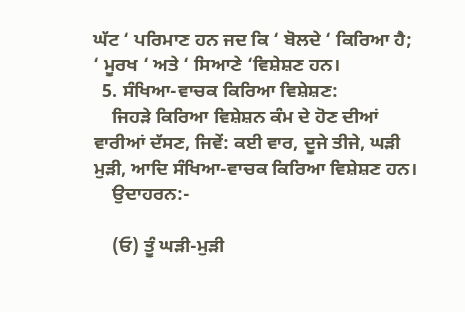ਘੱਟ ‘ ਪਰਿਮਾਣ ਹਨ ਜਦ ਕਿ ‘ ਬੋਲਦੇ ‘ ਕਿਰਿਆ ਹੈ; ‘ ਮੂਰਖ ‘ ਅਤੇ ‘ ਸਿਆਣੇ ‘ਵਿਸ਼ੇਸ਼ਣ ਹਨ।
  5. ਸੰਖਿਆ-ਵਾਚਕ ਕਿਰਿਆ ਵਿਸ਼ੇਸ਼ਣ:
    ਜਿਹੜੇ ਕਿਰਿਆ ਵਿਸ਼ੇਸ਼ਨ ਕੰਮ ਦੇ ਹੋਣ ਦੀਆਂ ਵਾਰੀਆਂ ਦੱਸਣ, ਜਿਵੇਂ: ਕਈ ਵਾਰ, ਦੂਜੇ ਤੀਜੇ, ਘੜੀ ਮੁੜੀ, ਆਦਿ ਸੰਖਿਆ-ਵਾਚਕ ਕਿਰਿਆ ਵਿਸ਼ੇਸ਼ਣ ਹਨ।
    ਉਦਾਹਰਨ:-

    (ਓ) ਤੂੰ ਘੜੀ-ਮੁੜੀ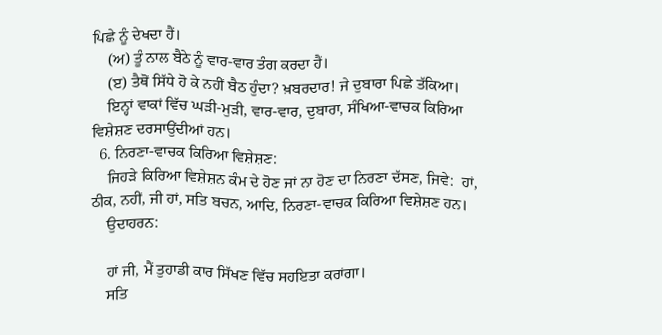ਪਿਛੇ ਨੂੰ ਦੇਖਦਾ ਹੈਂ।
    (ਅ) ਤੂੰ ਨਾਲ ਬੈਠੇ ਨੂੰ ਵਾਰ-ਵਾਰ ਤੰਗ ਕਰਦਾ ਹੈਂ।
    (ੲ) ਤੈਥੋਂ ਸਿੱਧੇ ਹੋ ਕੇ ਨਹੀਂ ਬੈਠ ਹੁੰਦਾ? ਖ਼ਬਰਦਾਰ! ਜੇ ਦੁਬਾਰਾ ਪਿਛੇ ਤੱਕਿਆ।
    ਇਨ੍ਹਾਂ ਵਾਕਾਂ ਵਿੱਚ ਘੜੀ-ਮੁੜੀ, ਵਾਰ-ਵਾਰ, ਦੁਬਾਰਾ, ਸੰਖਿਆ-ਵਾਚਕ ਕਿਰਿਆ ਵਿਸ਼ੇਸ਼ਣ ਦਰਸਾਉਂਦੀਆਂ ਹਨ।
  6. ਨਿਰਣਾ-ਵਾਚਕ ਕਿਰਿਆ ਵਿਸ਼ੇਸ਼ਣ:
    ਜਿਹੜੇ ਕਿਰਿਆ ਵਿਸ਼ੇਸ਼ਨ ਕੰਮ ਦੇ ਹੋਣ ਜਾਂ ਨਾ ਹੋਣ ਦਾ ਨਿਰਣਾ ਦੱਸਣ, ਜਿਵੇ:  ਹਾਂ, ਠੀਕ, ਨਹੀਂ, ਜੀ ਹਾਂ, ਸਤਿ ਬਚਨ, ਆਦਿ, ਨਿਰਣਾ-ਵਾਚਕ ਕਿਰਿਆ ਵਿਸ਼ੇਸ਼ਣ ਹਨ।
    ਉਦਾਹਰਨ:

    ਹਾਂ ਜੀ, ਮੈਂ ਤੁਹਾਡੀ ਕਾਰ ਸਿੱਖਣ ਵਿੱਚ ਸਹਇਤਾ ਕਰਾਂਗਾ।
    ਸਤਿ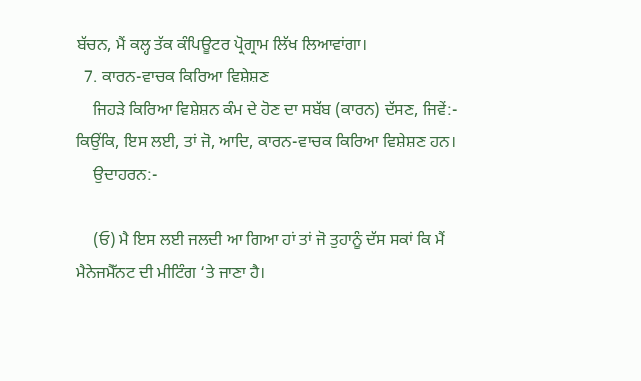ਬੱਚਨ, ਮੈਂ ਕਲ੍ਹ ਤੱਕ ਕੰਪਿਊਟਰ ਪ੍ਰੋਗ੍ਰਾਮ ਲਿੱਖ ਲਿਆਵਾਂਗਾ।
  7. ਕਾਰਨ-ਵਾਚਕ ਕਿਰਿਆ ਵਿਸ਼ੇਸ਼ਣ
    ਜਿਹੜੇ ਕਿਰਿਆ ਵਿਸ਼ੇਸ਼ਨ ਕੰਮ ਦੇ ਹੋਣ ਦਾ ਸਬੱਬ (ਕਾਰਨ) ਦੱਸਣ, ਜਿਵੇਂ:- ਕਿਉਂਕਿ, ਇਸ ਲਈ, ਤਾਂ ਜੋ, ਆਦਿ, ਕਾਰਨ-ਵਾਚਕ ਕਿਰਿਆ ਵਿਸ਼ੇਸ਼ਣ ਹਨ।
    ਉਦਾਹਰਨ:-

    (ਓ) ਮੈ ਇਸ ਲਈ ਜਲਦੀ ਆ ਗਿਆ ਹਾਂ ਤਾਂ ਜੋ ਤੁਹਾਨੂੰ ਦੱਸ ਸਕਾਂ ਕਿ ਮੈਂ ਮੈਨੇਜਮੈੱਨਟ ਦੀ ਮੀਟਿੰਗ ‘ਤੇ ਜਾਣਾ ਹੈ।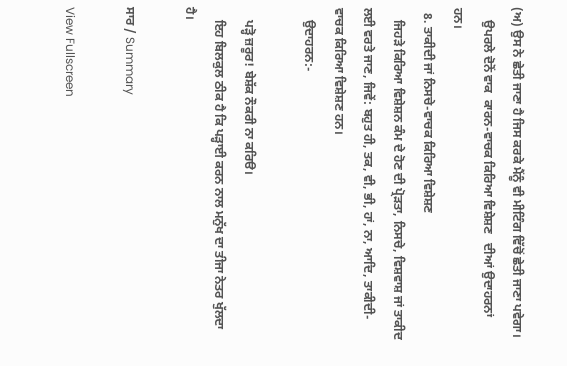(ਅ) ਉਸ ਨੇ ਛੇਤੀ ਜਾਣਾ ਹੈ ਜਿਸ ਕਰਕੇ ਮੈਂਨੂੰ ਵੀ ਮੀਟਿੰਗ ਵਿੱਚੋਂ ਛੇਤੀ ਜਾਣਾ ਪਵੇਗਾ।
    ਉਪਰਲੇ ਦੋਨੋਂ ਵਾਕ  ਕਾਰਨ-ਵਾਚਕ ਕਿਰਿਆ ਵਿਸ਼ੇਸ਼ਣ   ਦੀਆਂ ਉਦਾਹਰਨਾਂ ਹਨ।
  8. ਤਾਕੀਦੀ ਜਾਂ ਨਿਸਚੇ-ਵਾਚਕ ਕਿਰਿਆ ਵਿਸ਼ੇਸ਼ਣ
    ਜਿਹੜੇ ਕਿਰਿਆ ਵਿਸ਼ੇਸ਼ਨ ਕੰਮ ਦੇ ਹੋਣ ਦੀ ਪ੍ਰੋੜਤਾ, ਨਿਸਚੇ, ਵਿਸ਼ਵਾਸ਼ ਜਾਂ ਤਾਕੀਦ ਲਈ ਵਰਤੇ ਜਾਣ, ਜਿਵੇਂ: ਬਹੁਤ ਹੀ, ਤਕ, ਵੀ, ਭੀ, ਹਾਂ, ਨਾ, ਆਦਿ, ਤਾਕੀਦੀ-ਵਾਚਕ ਕਿਰਿਆ ਵਿਸ਼ੇਸ਼ਣ ਹਨ।
    ਉਦਾਹਰਨ:-

    ਪੜ੍ਹੋ ਜ਼ਰੂਰ! ਬੇਸ਼ੱਕ ਨੌਕਰੀ ਨਾ ਕਰਿੳ।
    ਇਹ ਬਿਲਕੁਲ ਠੀਕ ਹੈ ਕਿ ਪੜ੍ਹਾਈ ਕਰਨ ਨਾਲ ਮਨੁੱਖ ਦਾ ਤੀਜਾ ਨੇਤਰ ਖੁੱਲਦਾ ਹੈ।

ਸਾਰ / Summary

View Fullscreen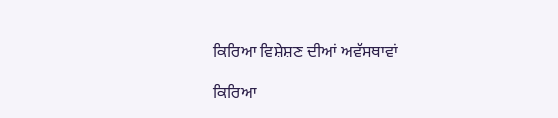ਕਿਰਿਆ ਵਿਸ਼ੇਸ਼ਣ ਦੀਆਂ ਅਵੱਸਥਾਵਾਂ

ਕਿਰਿਆ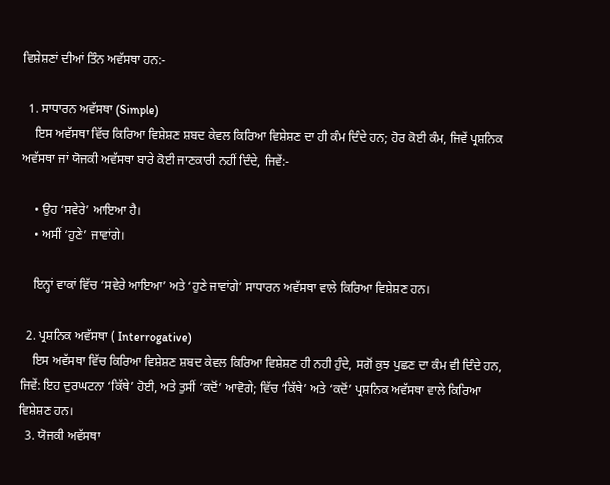ਵਿਸ਼ੇਸ਼ਣਾਂ ਦੀਆਂ ਤਿੰਨ ਅਵੱਸਥਾ ਹਨ:-

  1. ਸਾਧਾਰਨ ਅਵੱਸਥਾ (Simple)
    ਇਸ ਅਵੱਸਥਾ ਵਿੱਚ ਕਿਰਿਆ ਵਿਸ਼ੇਸ਼ਣ ਸ਼ਬਦ ਕੇਵਲ ਕਿਰਿਆ ਵਿਸ਼ੇਸ਼ਣ ਦਾ ਹੀ ਕੰਮ ਦਿੰਦੇ ਹਨ; ਹੋਰ ਕੋਈ ਕੰਮ, ਜਿਵੇਂ ਪ੍ਰਸ਼ਨਿਕ ਅਵੱਸਥਾ ਜਾਂ ਯੋਜਕੀ ਅਵੱਸਥਾ ਬਾਰੇ ਕੋਈ ਜਾਣਕਾਰੀ ਨਹੀਂ ਦਿੰਦੇ, ਜਿਵੇਂ:-

    • ਉਹ ‘ਸਵੇਰੇ’ ਆਇਆ ਹੈ।
    • ਅਸੀਂ ‘ਹੁਣੇ’ ਜਾਵਾਂਗੇ।

    ਇਨ੍ਹਾਂ ਵਾਕਾਂ ਵਿੱਚ ‘ਸਵੇਰੇ ਆਇਆ’ ਅਤੇ ‘ਹੁਣੇ ਜਾਵਾਂਗੇ’ ਸਾਧਾਰਨ ਅਵੱਸਥਾ ਵਾਲੇ ਕਿਰਿਆ ਵਿਸ਼ੇਸ਼ਣ ਹਨ।

  2. ਪ੍ਰਸ਼ਨਿਕ ਅਵੱਸਥਾ ( Interrogative)
    ਇਸ ਅਵੱਸਥਾ ਵਿੱਚ ਕਿਰਿਆ ਵਿਸ਼ੇਸ਼ਣ ਸ਼ਬਦ ਕੇਵਲ ਕਿਰਿਆ ਵਿਸ਼ੇਸ਼ਣ ਹੀ ਨਹੀ ਹੁੰਦੇ, ਸਗੋਂ ਕੁਝ ਪੁਛਣ ਦਾ ਕੰਮ ਵੀ ਦਿੰਦੇ ਹਨ, ਜਿਵੇਂ: ਇਹ ਦੁਰਘਟਨਾ ‘ਕਿੱਥੇ’ ਹੋਈ, ਅਤੇ ਤੁਸੀਂ ‘ਕਦੋਂ’ ਆਵੋਗੇ; ਵਿੱਚ ‘ਕਿੱਥੇ’ ਅਤੇ ‘ਕਦੋਂ’ ਪ੍ਰਸ਼ਨਿਕ ਅਵੱਸਥਾ ਵਾਲੇ ਕਿਰਿਆ ਵਿਸ਼ੇਸ਼ਣ ਹਨ।
  3. ਯੋਜਕੀ ਅਵੱਸਥਾ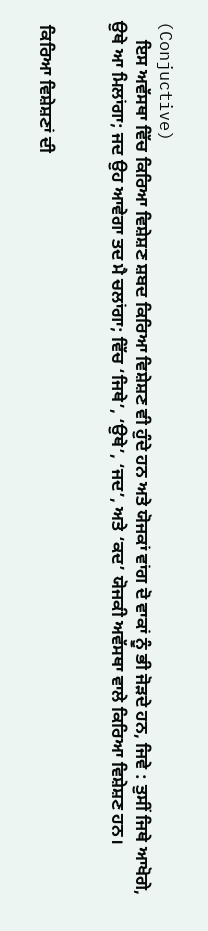(Conjuctive)
    ਇਸ ਅਵੱਸਥਾ ਵਿੱਚ ਕਿਰਿਆ ਵਿਸ਼ੇਸ਼ਣ ਸ਼ਬਦ ਕਿਰਿਆ ਵਿਸ਼ੇਸ਼ਣ ਵੀ ਹੁੰਦੇ ਹਨ ਅਤੇ ਯੋਜਕਾਂ ਵਾਂਗ ਦੋ ਵਾਕਾਂ ਨੂੰ ਭੀ ਜੋੜਦੇ ਹਨ, ਜਿਵੇ : ਤੁਸੀਂ ਜਿਥੇ ਆਖੋਗੇ, ਉਥੇ ਆ ਮਿਲਾਂਗਾ; ਜਦ ਉਹ ਆਵੇਗਾ ਤਦ ਮੈ ਚਲਾਂਗਾ; ਵਿੱਚ ‘ਜਿਥੇ’, ‘ਉਥੇ’, ‘ਜਦ’, ਅਤੇ ‘ਕਦ’ ਯੋਜਕੀ ਅਵੱਸਥਾ ਵਾਲੇ ਕਿਰਿਆ ਵਿਸ਼ੇਸ਼ਣ ਹਨ।


 ਕਿਰਿਆ ਵਿਸ਼ੇਸ਼ਣਾਂ ਦੀ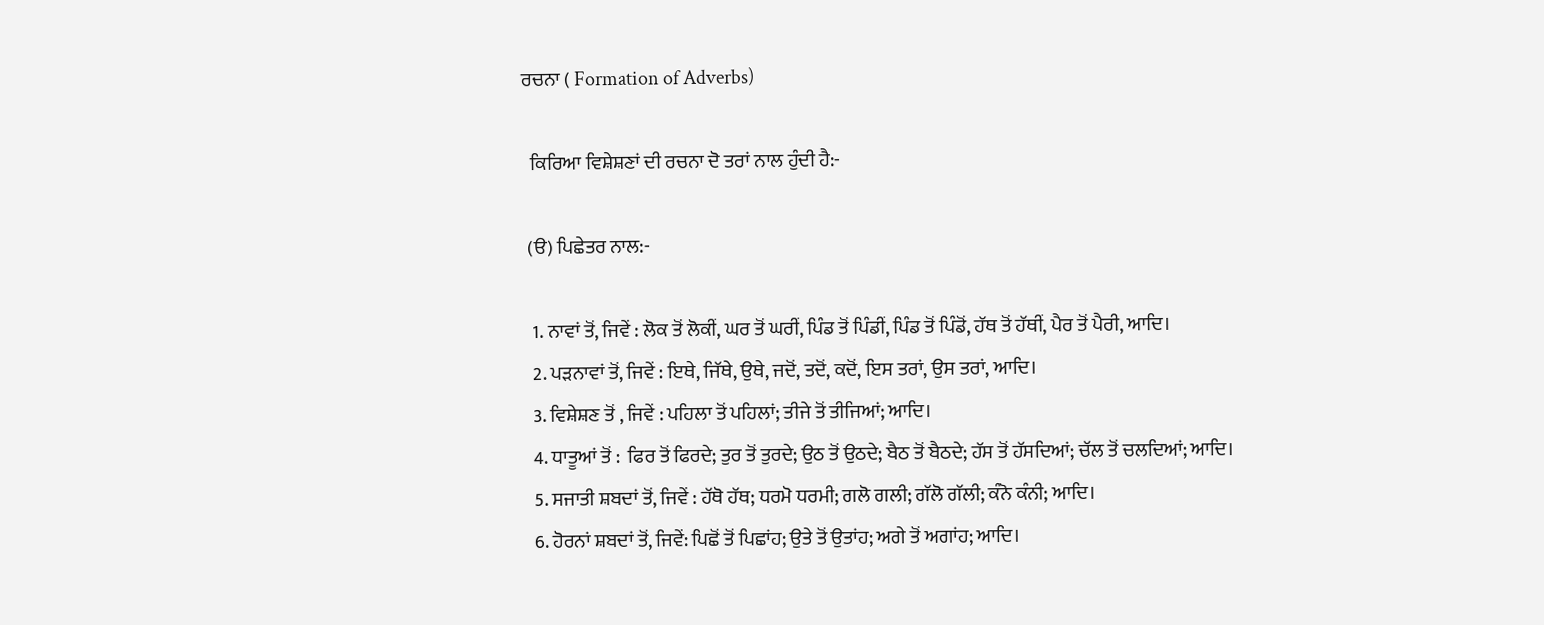ਰਚਨਾ ( Formation of Adverbs)

  ਕਿਰਿਆ ਵਿਸ਼ੇਸ਼ਣਾਂ ਦੀ ਰਚਨਾ ਦੋ ਤਰਾਂ ਨਾਲ ਹੁੰਦੀ ਹੈ:-

 (ੳ) ਪਿਛੇਤਰ ਨਾਲ:-

  1. ਨਾਵਾਂ ਤੋਂ, ਜਿਵੇਂ : ਲੋਕ ਤੋਂ ਲੋਕੀਂ, ਘਰ ਤੋਂ ਘਰੀਂ, ਪਿੰਡ ਤੋਂ ਪਿੰਡੀਂ, ਪਿੰਡ ਤੋਂ ਪਿੰਡੋਂ, ਹੱਥ ਤੋਂ ਹੱਥੀਂ, ਪੈਰ ਤੋਂ ਪੈਰੀ, ਆਦਿ।
  2. ਪੜਨਾਵਾਂ ਤੋਂ, ਜਿਵੇਂ : ਇਥੇ, ਜਿੱਥੇ, ਉਥੇ, ਜਦੋਂ, ਤਦੋਂ, ਕਦੋਂ, ਇਸ ਤਰਾਂ, ਉਸ ਤਰਾਂ, ਆਦਿ।
  3. ਵਿਸ਼ੇਸ਼ਣ ਤੋਂ , ਜਿਵੇਂ : ਪਹਿਲਾ ਤੋਂ ਪਹਿਲਾਂ; ਤੀਜੇ ਤੋਂ ਤੀਜਿਆਂ; ਆਦਿ।
  4. ਧਾਤੂਆਂ ਤੋਂ :  ਫਿਰ ਤੋਂ ਫਿਰਦੇ; ਤੁਰ ਤੋਂ ਤੁਰਦੇ; ਉਠ ਤੋਂ ਉਠਦੇ; ਬੈਠ ਤੋਂ ਬੈਠਦੇ; ਹੱਸ ਤੋਂ ਹੱਸਦਿਆਂ; ਚੱਲ ਤੋਂ ਚਲਦਿਆਂ; ਆਦਿ।
  5. ਸਜਾਤੀ ਸ਼ਬਦਾਂ ਤੋਂ, ਜਿਵੇਂ : ਹੱਥੋ ਹੱਥ; ਧਰਮੋ ਧਰਮੀ; ਗਲੋ ਗਲੀ; ਗੱਲੋ ਗੱਲੀ; ਕੰਨੋ ਕੰਨੀ; ਆਦਿ।
  6. ਹੋਰਨਾਂ ਸ਼ਬਦਾਂ ਤੋਂ, ਜਿਵੇਂ: ਪਿਛੋਂ ਤੋਂ ਪਿਛਾਂਹ; ਉਤੇ ਤੋਂ ਉਤਾਂਹ; ਅਗੇ ਤੋਂ ਅਗਾਂਹ; ਆਦਿ।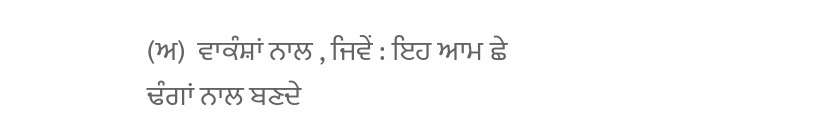(ਅ)  ਵਾਕੰਸ਼ਾਂ ਨਾਲ , ਜਿਵੇਂ : ਇਹ ਆਮ ਛੇ ਢੰਗਾਂ ਨਾਲ ਬਣਦੇ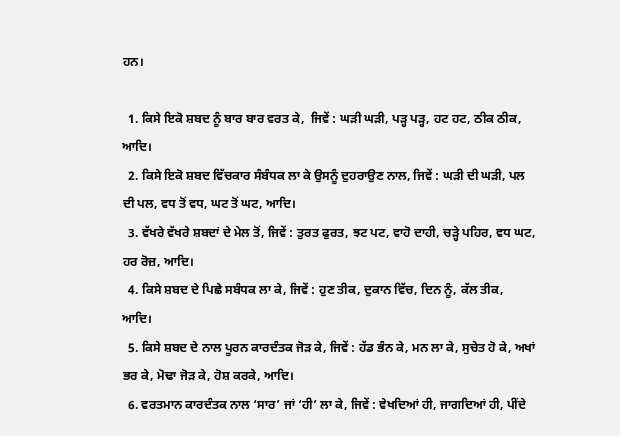ਹਨ।

  1. ਕਿਸੇ ਇਕੋ ਸ਼ਬਦ ਨੂੰ ਬਾਰ ਬਾਰ ਵਰਤ ਕੇ,  ਜਿਵੇਂ : ਘੜੀ ਘੜੀ, ਪੜ੍ਹ ਪੜ੍ਹ, ਹਟ ਹਟ, ਠੀਕ ਠੀਕ, ਆਦਿ।
  2. ਕਿਸੇ ਇਕੋ ਸ਼ਬਦ ਵਿੱਚਕਾਰ ਸੰਬੰਧਕ ਲਾ ਕੇ ਉਸਨੂੰ ਦੁਹਰਾਉਣ ਨਾਲ, ਜਿਵੇਂ : ਘੜੀ ਦੀ ਘੜੀ, ਪਲ ਦੀ ਪਲ, ਵਧ ਤੋਂ ਵਧ, ਘਟ ਤੋਂ ਘਟ, ਆਦਿ।
  3. ਵੱਖਰੇ ਵੱਖਰੇ ਸ਼ਬਦਾਂ ਦੇ ਮੇਲ ਤੋਂ, ਜਿਵੇਂ : ਤੁਰਤ ਫੁਰਤ, ਝਟ ਪਟ, ਵਾਹੋ ਦਾਹੀ, ਚੜ੍ਹੇ ਪਹਿਰ, ਵਧ ਘਟ, ਹਰ ਰੋਜ਼, ਆਦਿ।
  4. ਕਿਸੇ ਸ਼ਬਦ ਦੇ ਪਿਛੇ ਸਬੰਧਕ ਲਾ ਕੇ, ਜਿਵੇਂ : ਹੁਣ ਤੀਕ, ਦੁਕਾਨ ਵਿੱਚ, ਦਿਨ ਨੂੰ, ਕੱਲ ਤੀਕ, ਆਦਿ।
  5. ਕਿਸੇ ਸ਼ਬਦ ਦੇ ਨਾਲ ਪੂਰਨ ਕਾਰਦੰਤਕ ਜੋੜ ਕੇ, ਜਿਵੇਂ : ਹੱਡ ਭੰਨ ਕੇ, ਮਨ ਲਾ ਕੇ, ਸੁਚੇਤ ਹੋ ਕੇ, ਅਖਾਂ ਭਰ ਕੇ, ਮੋਢਾ ਜੋੜ ਕੇ, ਹੋਸ਼ ਕਰਕੇ, ਆਦਿ।
  6. ਵਰਤਮਾਨ ਕਾਰਦੰਤਕ ਨਾਲ ‘ਸਾਰ’ ਜਾਂ ‘ਹੀ’ ਲਾ ਕੇ, ਜਿਵੇਂ : ਵੇਖਦਿਆਂ ਹੀ, ਜਾਗਦਿਆਂ ਹੀ, ਪੀਂਦੇ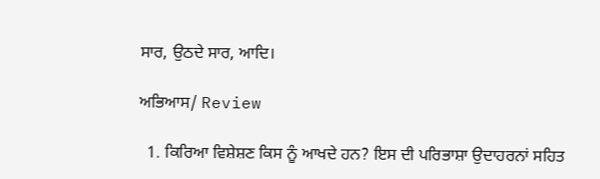ਸਾਰ, ਉਠਦੇ ਸਾਰ, ਆਦਿ।

ਅਭਿਆਸ/ Review

  1. ਕਿਰਿਆ ਵਿਸ਼ੇਸ਼ਣ ਕਿਸ ਨੂੰ ਆਖਦੇ ਹਨ? ਇਸ ਦੀ ਪਰਿਭਾਸ਼ਾ ਉਦਾਹਰਨਾਂ ਸਹਿਤ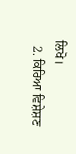ਲਿਖੋ।
  2. ਕਿਰਿਆ ਵਿਸ਼ੇਸ਼ਣ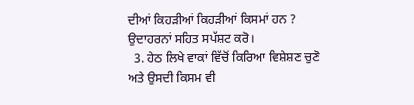ਦੀਆਂ ਕਿਹੜੀਆਂ ਕਿਹੜੀਆਂ ਕਿਸਮਾਂ ਹਨ ? ਉਦਾਹਰਨਾਂ ਸਹਿਤ ਸਪੱਸ਼ਟ ਕਰੋ।
  3. ਹੇਠ ਲਿਖੇ ਵਾਕਾਂ ਵਿੱਚੋਂ ਕਿਰਿਆ ਵਿਸ਼ੇਸ਼ਣ ਚੁਣੋ ਅਤੇ ਉਸਦੀ ਕਿਸਮ ਵੀ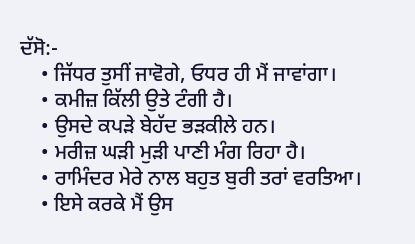ਦੱਸੋ:-
    • ਜਿੱਧਰ ਤੁਸੀਂ ਜਾਵੋਗੇ, ਓਧਰ ਹੀ ਮੈਂ ਜਾਵਾਂਗਾ।
    • ਕਮੀਜ਼ ਕਿੱਲੀ ਉਤੇ ਟੰਗੀ ਹੈ।
    • ਉਸਦੇ ਕਪੜੇ ਬੇਹੱਦ ਭੜਕੀਲੇ ਹਨ।
    • ਮਰੀਜ਼ ਘੜੀ ਮੁੜੀ ਪਾਣੀ ਮੰਗ ਰਿਹਾ ਹੈ।
    • ਰਾਮਿੰਦਰ ਮੇਰੇ ਨਾਲ ਬਹੁਤ ਬੁਰੀ ਤਰਾਂ ਵਰਤਿਆ।
    • ਇਸੇ ਕਰਕੇ ਮੈਂ ਉਸ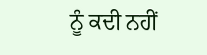ਨੂੰ ਕਦੀ ਨਹੀਂ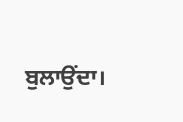ਬੁਲਾਉਂਦਾ।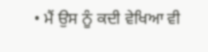• ਮੈਂ ਉਸ ਨੂੰ ਕਦੀ ਵੇਖਿਆ ਵੀ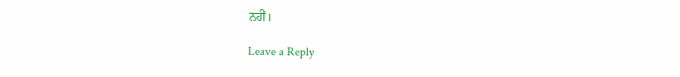ਨਹੀਂ।

Leave a Reply